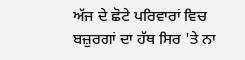ਅੱਜ ਦੇ ਛੋਟੇ ਪਰਿਵਾਰਾਂ ਵਿਚ ਬਜ਼ੁਰਗਾਂ ਦਾ ਹੱਥ ਸਿਰ 'ਤੇ ਨਾ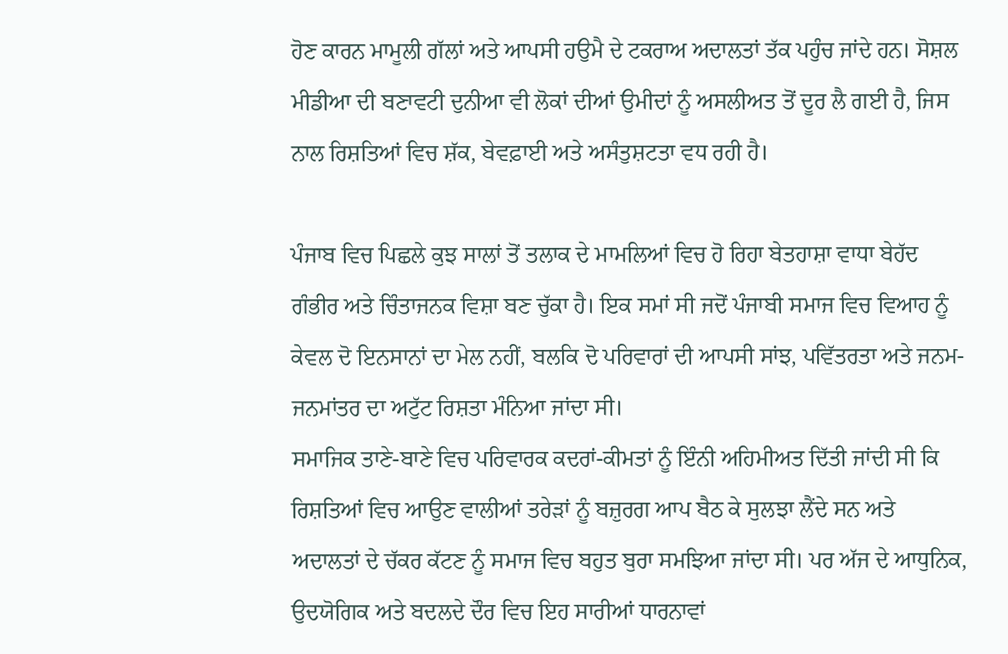ਹੋਣ ਕਾਰਨ ਮਾਮੂਲੀ ਗੱਲਾਂ ਅਤੇ ਆਪਸੀ ਹਉਮੈ ਦੇ ਟਕਰਾਅ ਅਦਾਲਤਾਂ ਤੱਕ ਪਹੁੰਚ ਜਾਂਦੇ ਹਨ। ਸੋਸ਼ਲ ਮੀਡੀਆ ਦੀ ਬਣਾਵਟੀ ਦੁਨੀਆ ਵੀ ਲੋਕਾਂ ਦੀਆਂ ਉਮੀਦਾਂ ਨੂੰ ਅਸਲੀਅਤ ਤੋਂ ਦੂਰ ਲੈ ਗਈ ਹੈ, ਜਿਸ ਨਾਲ ਰਿਸ਼ਤਿਆਂ ਵਿਚ ਸ਼ੱਕ, ਬੇਵਫ਼ਾਈ ਅਤੇ ਅਸੰਤੁਸ਼ਟਤਾ ਵਧ ਰਹੀ ਹੈ।

ਪੰਜਾਬ ਵਿਚ ਪਿਛਲੇ ਕੁਝ ਸਾਲਾਂ ਤੋਂ ਤਲਾਕ ਦੇ ਮਾਮਲਿਆਂ ਵਿਚ ਹੋ ਰਿਹਾ ਬੇਤਹਾਸ਼ਾ ਵਾਧਾ ਬੇਹੱਦ ਗੰਭੀਰ ਅਤੇ ਚਿੰਤਾਜਨਕ ਵਿਸ਼ਾ ਬਣ ਚੁੱਕਾ ਹੈ। ਇਕ ਸਮਾਂ ਸੀ ਜਦੋਂ ਪੰਜਾਬੀ ਸਮਾਜ ਵਿਚ ਵਿਆਹ ਨੂੰ ਕੇਵਲ ਦੋ ਇਨਸਾਨਾਂ ਦਾ ਮੇਲ ਨਹੀਂ, ਬਲਕਿ ਦੋ ਪਰਿਵਾਰਾਂ ਦੀ ਆਪਸੀ ਸਾਂਝ, ਪਵਿੱਤਰਤਾ ਅਤੇ ਜਨਮ-ਜਨਮਾਂਤਰ ਦਾ ਅਟੁੱਟ ਰਿਸ਼ਤਾ ਮੰਨਿਆ ਜਾਂਦਾ ਸੀ।
ਸਮਾਜਿਕ ਤਾਣੇ-ਬਾਣੇ ਵਿਚ ਪਰਿਵਾਰਕ ਕਦਰਾਂ-ਕੀਮਤਾਂ ਨੂੰ ਇੰਨੀ ਅਹਿਮੀਅਤ ਦਿੱਤੀ ਜਾਂਦੀ ਸੀ ਕਿ ਰਿਸ਼ਤਿਆਂ ਵਿਚ ਆਉਣ ਵਾਲੀਆਂ ਤਰੇੜਾਂ ਨੂੰ ਬਜ਼ੁਰਗ ਆਪ ਬੈਠ ਕੇ ਸੁਲਝਾ ਲੈਂਦੇ ਸਨ ਅਤੇ ਅਦਾਲਤਾਂ ਦੇ ਚੱਕਰ ਕੱਟਣ ਨੂੰ ਸਮਾਜ ਵਿਚ ਬਹੁਤ ਬੁਰਾ ਸਮਝਿਆ ਜਾਂਦਾ ਸੀ। ਪਰ ਅੱਜ ਦੇ ਆਧੁਨਿਕ, ਉਦਯੋਗਿਕ ਅਤੇ ਬਦਲਦੇ ਦੌਰ ਵਿਚ ਇਹ ਸਾਰੀਆਂ ਧਾਰਨਾਵਾਂ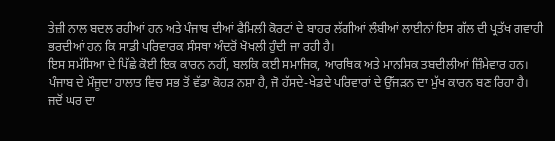ਤੇਜ਼ੀ ਨਾਲ ਬਦਲ ਰਹੀਆਂ ਹਨ ਅਤੇ ਪੰਜਾਬ ਦੀਆਂ ਫੈਮਿਲੀ ਕੋਰਟਾਂ ਦੇ ਬਾਹਰ ਲੱਗੀਆਂ ਲੰਬੀਆਂ ਲਾਈਨਾਂ ਇਸ ਗੱਲ ਦੀ ਪ੍ਰਤੱਖ ਗਵਾਹੀ ਭਰਦੀਆਂ ਹਨ ਕਿ ਸਾਡੀ ਪਰਿਵਾਰਕ ਸੰਸਥਾ ਅੰਦਰੋਂ ਖੋਖਲੀ ਹੁੰਦੀ ਜਾ ਰਹੀ ਹੈ।
ਇਸ ਸਮੱਸਿਆ ਦੇ ਪਿੱਛੇ ਕੋਈ ਇਕ ਕਾਰਨ ਨਹੀਂ, ਬਲਕਿ ਕਈ ਸਮਾਜਿਕ, ਆਰਥਿਕ ਅਤੇ ਮਾਨਸਿਕ ਤਬਦੀਲੀਆਂ ਜ਼ਿੰਮੇਵਾਰ ਹਨ। ਪੰਜਾਬ ਦੇ ਮੌਜੂਦਾ ਹਾਲਾਤ ਵਿਚ ਸਭ ਤੋਂ ਵੱਡਾ ਕੋਹੜ ਨਸ਼ਾ ਹੈ, ਜੋ ਹੱਸਦੇ-ਖੇਡਦੇ ਪਰਿਵਾਰਾਂ ਦੇ ਉੱਜੜਨ ਦਾ ਮੁੱਖ ਕਾਰਨ ਬਣ ਰਿਹਾ ਹੈ।
ਜਦੋਂ ਘਰ ਦਾ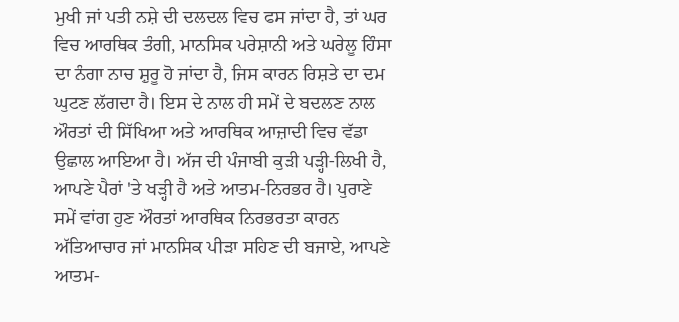ਮੁਖੀ ਜਾਂ ਪਤੀ ਨਸ਼ੇ ਦੀ ਦਲਦਲ ਵਿਚ ਫਸ ਜਾਂਦਾ ਹੈ, ਤਾਂ ਘਰ ਵਿਚ ਆਰਥਿਕ ਤੰਗੀ, ਮਾਨਸਿਕ ਪਰੇਸ਼ਾਨੀ ਅਤੇ ਘਰੇਲੂ ਹਿੰਸਾ ਦਾ ਨੰਗਾ ਨਾਚ ਸ਼ੁਰੂ ਹੋ ਜਾਂਦਾ ਹੈ, ਜਿਸ ਕਾਰਨ ਰਿਸ਼ਤੇ ਦਾ ਦਮ ਘੁਟਣ ਲੱਗਦਾ ਹੈ। ਇਸ ਦੇ ਨਾਲ ਹੀ ਸਮੇਂ ਦੇ ਬਦਲਣ ਨਾਲ ਔਰਤਾਂ ਦੀ ਸਿੱਖਿਆ ਅਤੇ ਆਰਥਿਕ ਆਜ਼ਾਦੀ ਵਿਚ ਵੱਡਾ ਉਛਾਲ ਆਇਆ ਹੈ। ਅੱਜ ਦੀ ਪੰਜਾਬੀ ਕੁੜੀ ਪੜ੍ਹੀ-ਲਿਖੀ ਹੈ, ਆਪਣੇ ਪੈਰਾਂ 'ਤੇ ਖੜ੍ਹੀ ਹੈ ਅਤੇ ਆਤਮ-ਨਿਰਭਰ ਹੈ। ਪੁਰਾਣੇ ਸਮੇਂ ਵਾਂਗ ਹੁਣ ਔਰਤਾਂ ਆਰਥਿਕ ਨਿਰਭਰਤਾ ਕਾਰਨ ਅੱਤਿਆਚਾਰ ਜਾਂ ਮਾਨਸਿਕ ਪੀੜਾ ਸਹਿਣ ਦੀ ਬਜਾਏ, ਆਪਣੇ ਆਤਮ-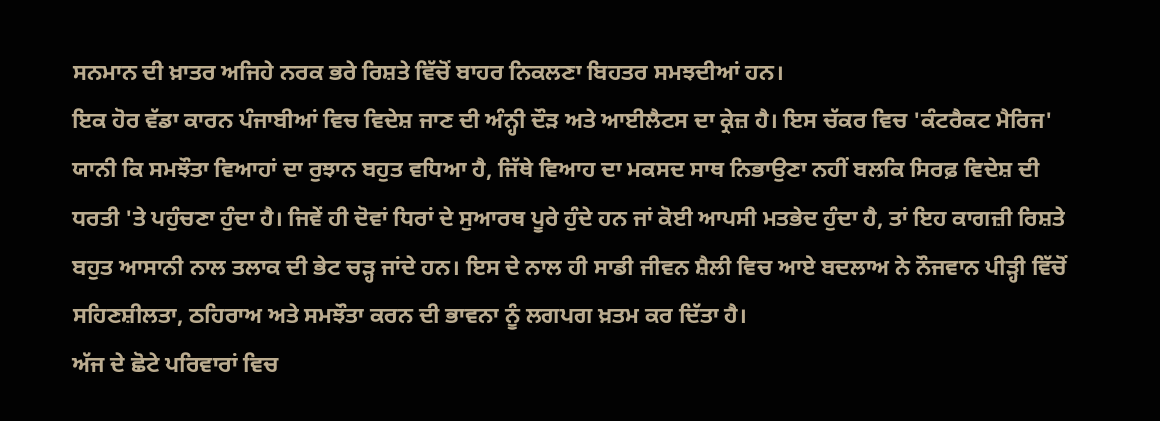ਸਨਮਾਨ ਦੀ ਖ਼ਾਤਰ ਅਜਿਹੇ ਨਰਕ ਭਰੇ ਰਿਸ਼ਤੇ ਵਿੱਚੋਂ ਬਾਹਰ ਨਿਕਲਣਾ ਬਿਹਤਰ ਸਮਝਦੀਆਂ ਹਨ।
ਇਕ ਹੋਰ ਵੱਡਾ ਕਾਰਨ ਪੰਜਾਬੀਆਂ ਵਿਚ ਵਿਦੇਸ਼ ਜਾਣ ਦੀ ਅੰਨ੍ਹੀ ਦੌੜ ਅਤੇ ਆਈਲੈਟਸ ਦਾ ਕ੍ਰੇਜ਼ ਹੈ। ਇਸ ਚੱਕਰ ਵਿਚ 'ਕੰਟਰੈਕਟ ਮੈਰਿਜ' ਯਾਨੀ ਕਿ ਸਮਝੌਤਾ ਵਿਆਹਾਂ ਦਾ ਰੁਝਾਨ ਬਹੁਤ ਵਧਿਆ ਹੈ, ਜਿੱਥੇ ਵਿਆਹ ਦਾ ਮਕਸਦ ਸਾਥ ਨਿਭਾਉਣਾ ਨਹੀਂ ਬਲਕਿ ਸਿਰਫ਼ ਵਿਦੇਸ਼ ਦੀ ਧਰਤੀ 'ਤੇ ਪਹੁੰਚਣਾ ਹੁੰਦਾ ਹੈ। ਜਿਵੇਂ ਹੀ ਦੋਵਾਂ ਧਿਰਾਂ ਦੇ ਸੁਆਰਥ ਪੂਰੇ ਹੁੰਦੇ ਹਨ ਜਾਂ ਕੋਈ ਆਪਸੀ ਮਤਭੇਦ ਹੁੰਦਾ ਹੈ, ਤਾਂ ਇਹ ਕਾਗਜ਼ੀ ਰਿਸ਼ਤੇ ਬਹੁਤ ਆਸਾਨੀ ਨਾਲ ਤਲਾਕ ਦੀ ਭੇਟ ਚੜ੍ਹ ਜਾਂਦੇ ਹਨ। ਇਸ ਦੇ ਨਾਲ ਹੀ ਸਾਡੀ ਜੀਵਨ ਸ਼ੈਲੀ ਵਿਚ ਆਏ ਬਦਲਾਅ ਨੇ ਨੌਜਵਾਨ ਪੀੜ੍ਹੀ ਵਿੱਚੋਂ ਸਹਿਣਸ਼ੀਲਤਾ, ਠਹਿਰਾਅ ਅਤੇ ਸਮਝੌਤਾ ਕਰਨ ਦੀ ਭਾਵਨਾ ਨੂੰ ਲਗਪਗ ਖ਼ਤਮ ਕਰ ਦਿੱਤਾ ਹੈ।
ਅੱਜ ਦੇ ਛੋਟੇ ਪਰਿਵਾਰਾਂ ਵਿਚ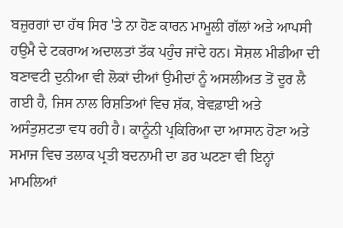ਬਜ਼ੁਰਗਾਂ ਦਾ ਹੱਥ ਸਿਰ 'ਤੇ ਨਾ ਹੋਣ ਕਾਰਨ ਮਾਮੂਲੀ ਗੱਲਾਂ ਅਤੇ ਆਪਸੀ ਹਉਮੈ ਦੇ ਟਕਰਾਅ ਅਦਾਲਤਾਂ ਤੱਕ ਪਹੁੰਚ ਜਾਂਦੇ ਹਨ। ਸੋਸ਼ਲ ਮੀਡੀਆ ਦੀ ਬਣਾਵਟੀ ਦੁਨੀਆ ਵੀ ਲੋਕਾਂ ਦੀਆਂ ਉਮੀਦਾਂ ਨੂੰ ਅਸਲੀਅਤ ਤੋਂ ਦੂਰ ਲੈ ਗਈ ਹੈ, ਜਿਸ ਨਾਲ ਰਿਸ਼ਤਿਆਂ ਵਿਚ ਸ਼ੱਕ, ਬੇਵਫ਼ਾਈ ਅਤੇ ਅਸੰਤੁਸ਼ਟਤਾ ਵਧ ਰਹੀ ਹੈ। ਕਾਨੂੰਨੀ ਪ੍ਰਕਿਰਿਆ ਦਾ ਆਸਾਨ ਹੋਣਾ ਅਤੇ ਸਮਾਜ ਵਿਚ ਤਲਾਕ ਪ੍ਰਤੀ ਬਦਨਾਮੀ ਦਾ ਡਰ ਘਟਣਾ ਵੀ ਇਨ੍ਹਾਂ ਮਾਮਲਿਆਂ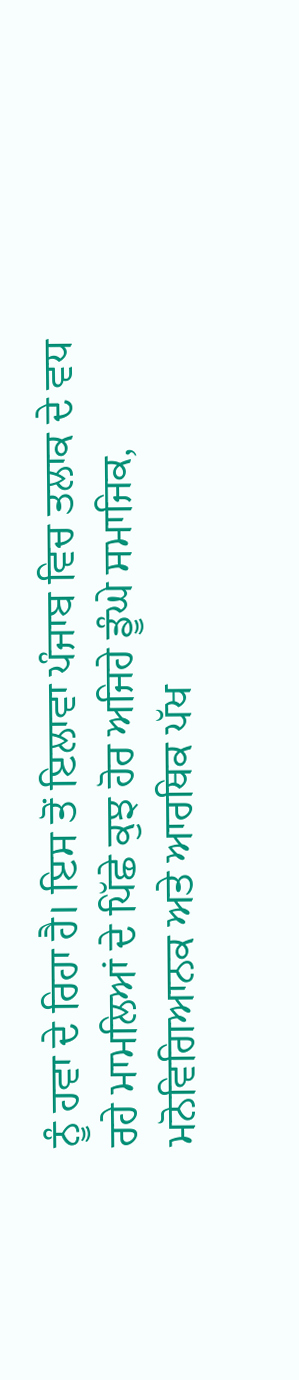ਨੂੰ ਹਵਾ ਦੇ ਰਿਹਾ ਹੈ। ਇਸ ਤੋਂ ਇਲਾਵਾ ਪੰਜਾਬ ਵਿਚ ਤਲਾਕ ਦੇ ਵਧ ਰਹੇ ਮਾਮਲਿਆਂ ਦੇ ਪਿੱਛੇ ਕੁਝ ਹੋਰ ਅਜਿਹੇ ਡੂੰਘੇ ਸਮਾਜਿਕ, ਮਨੋਵਿਗਿਆਨਕ ਅਤੇ ਆਰਥਿਕ ਪੱਖ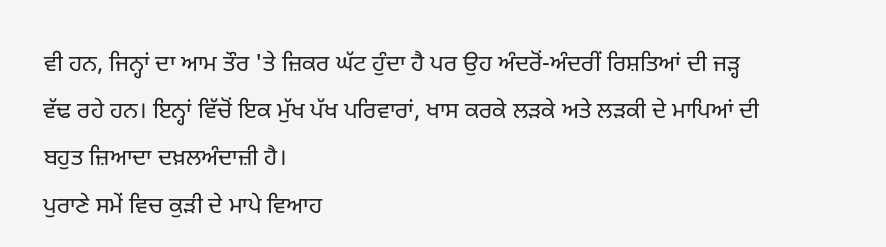ਵੀ ਹਨ, ਜਿਨ੍ਹਾਂ ਦਾ ਆਮ ਤੌਰ 'ਤੇ ਜ਼ਿਕਰ ਘੱਟ ਹੁੰਦਾ ਹੈ ਪਰ ਉਹ ਅੰਦਰੋਂ-ਅੰਦਰੀਂ ਰਿਸ਼ਤਿਆਂ ਦੀ ਜੜ੍ਹ ਵੱਢ ਰਹੇ ਹਨ। ਇਨ੍ਹਾਂ ਵਿੱਚੋਂ ਇਕ ਮੁੱਖ ਪੱਖ ਪਰਿਵਾਰਾਂ, ਖਾਸ ਕਰਕੇ ਲੜਕੇ ਅਤੇ ਲੜਕੀ ਦੇ ਮਾਪਿਆਂ ਦੀ ਬਹੁਤ ਜ਼ਿਆਦਾ ਦਖ਼ਲਅੰਦਾਜ਼ੀ ਹੈ।
ਪੁਰਾਣੇ ਸਮੇਂ ਵਿਚ ਕੁੜੀ ਦੇ ਮਾਪੇ ਵਿਆਹ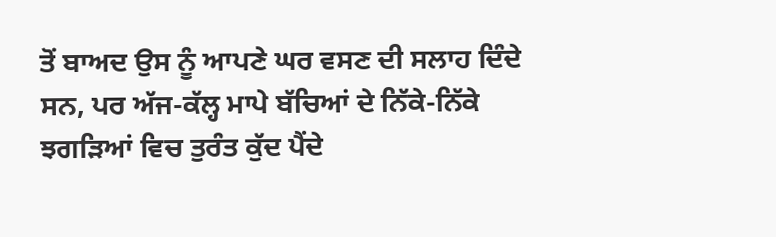ਤੋਂ ਬਾਅਦ ਉਸ ਨੂੰ ਆਪਣੇ ਘਰ ਵਸਣ ਦੀ ਸਲਾਹ ਦਿੰਦੇ ਸਨ, ਪਰ ਅੱਜ-ਕੱਲ੍ਹ ਮਾਪੇ ਬੱਚਿਆਂ ਦੇ ਨਿੱਕੇ-ਨਿੱਕੇ ਝਗੜਿਆਂ ਵਿਚ ਤੁਰੰਤ ਕੁੱਦ ਪੈਂਦੇ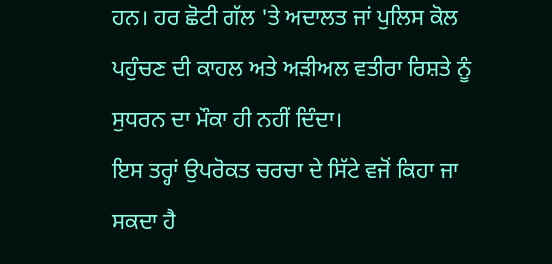ਹਨ। ਹਰ ਛੋਟੀ ਗੱਲ 'ਤੇ ਅਦਾਲਤ ਜਾਂ ਪੁਲਿਸ ਕੋਲ ਪਹੁੰਚਣ ਦੀ ਕਾਹਲ ਅਤੇ ਅੜੀਅਲ ਵਤੀਰਾ ਰਿਸ਼ਤੇ ਨੂੰ ਸੁਧਰਨ ਦਾ ਮੌਕਾ ਹੀ ਨਹੀਂ ਦਿੰਦਾ।
ਇਸ ਤਰ੍ਹਾਂ ਉਪਰੋਕਤ ਚਰਚਾ ਦੇ ਸਿੱਟੇ ਵਜੋਂ ਕਿਹਾ ਜਾ ਸਕਦਾ ਹੈ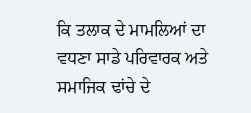ਕਿ ਤਲਾਕ ਦੇ ਮਾਮਲਿਆਂ ਦਾ ਵਧਣਾ ਸਾਡੇ ਪਰਿਵਾਰਕ ਅਤੇ ਸਮਾਜਿਕ ਢਾਂਚੇ ਦੇ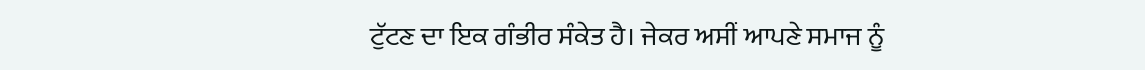ਟੁੱਟਣ ਦਾ ਇਕ ਗੰਭੀਰ ਸੰਕੇਤ ਹੈ। ਜੇਕਰ ਅਸੀਂ ਆਪਣੇ ਸਮਾਜ ਨੂੰ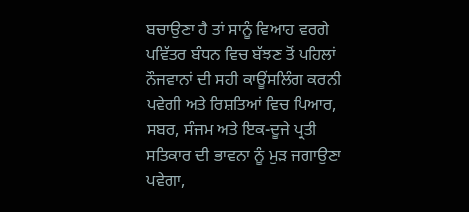ਬਚਾਉਣਾ ਹੈ ਤਾਂ ਸਾਨੂੰ ਵਿਆਹ ਵਰਗੇ ਪਵਿੱਤਰ ਬੰਧਨ ਵਿਚ ਬੱਝਣ ਤੋਂ ਪਹਿਲਾਂ ਨੌਜਵਾਨਾਂ ਦੀ ਸਹੀ ਕਾਊਂਸਲਿੰਗ ਕਰਨੀ ਪਵੇਗੀ ਅਤੇ ਰਿਸ਼ਤਿਆਂ ਵਿਚ ਪਿਆਰ, ਸਬਰ, ਸੰਜਮ ਅਤੇ ਇਕ-ਦੂਜੇ ਪ੍ਰਤੀ ਸਤਿਕਾਰ ਦੀ ਭਾਵਨਾ ਨੂੰ ਮੁੜ ਜਗਾਉਣਾ ਪਵੇਗਾ,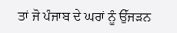ਤਾਂ ਜੋ ਪੰਜਾਬ ਦੇ ਘਰਾਂ ਨੂੰ ਉੱਜੜਨ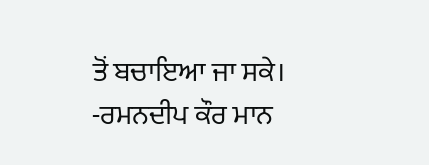ਤੋਂ ਬਚਾਇਆ ਜਾ ਸਕੇ।
-ਰਮਨਦੀਪ ਕੌਰ ਮਾਨ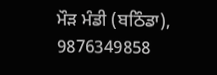ਮੌੜ ਮੰਡੀ (ਬਠਿੰਡਾ), 9876349858